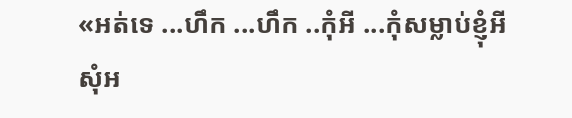«អត់ទេ ...ហឹក ...ហឹក ..កុំអី ...កុំសម្លាប់ខ្ញុំអី សុំអ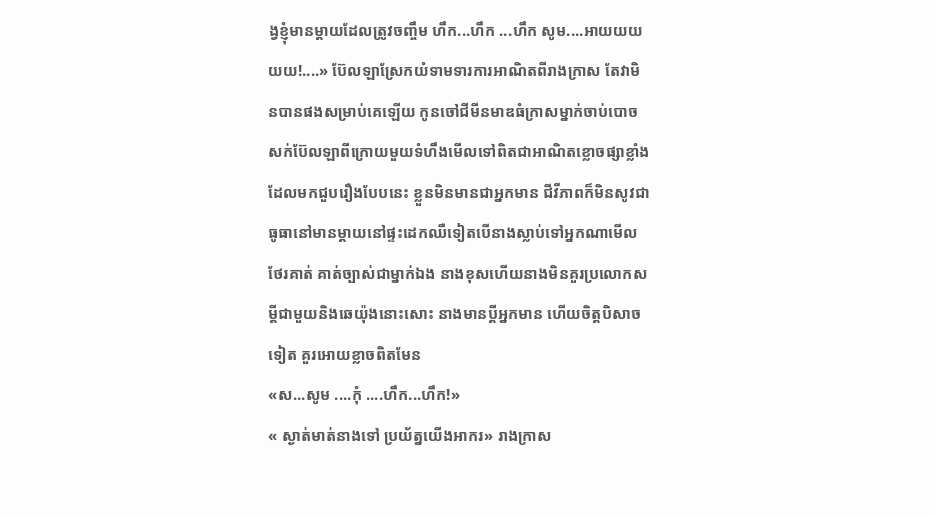ង្វខ្ញុំមានម្តាយដែលត្រូវចញ្ចឹម ហឹក...ហឹក ...ហឹក សូម....អាយយយយយ!....» ប៊ែលឡាស្រែកយំទាមទារការអាណិតពីរាងក្រាស តែវាមិនបានផងសម្រាប់គេឡើយ កូនចៅជីមីនមាឌធំក្រាសម្នាក់ចាប់បោចសក់ប៊ែលឡាពីក្រោយមួយទំហឹងមើលទៅពិតជាអាណិតខ្លោចផ្សាខ្លាំងដែលមកជួបរឿងបែបនេះ ខ្លួនមិនមានជាអ្នកមាន ជីវីភាពក៏មិនសូវជាធូធានៅមានម្តាយនៅផ្ទះដេកឈឺទៀតបើនាងស្លាប់ទៅអ្នកណាមើលថែរគាត់ គាត់ច្បាស់ជាម្នាក់ឯង នាងខុសហើយនាងមិនគួរប្រលោកសម្តីជាមួយនិងឆេយ៉ុងនោះសោះ នាងមានប្តីអ្នកមាន ហើយចិត្តបិសាចទៀត គួរអោយខ្លាចពិតមែន
«ស...សូម ....កុំ ....ហឹក...ហឹក!»
« ស្ងាត់មាត់នាងទៅ ប្រយ័ត្នយើងអាករ» រាងក្រាស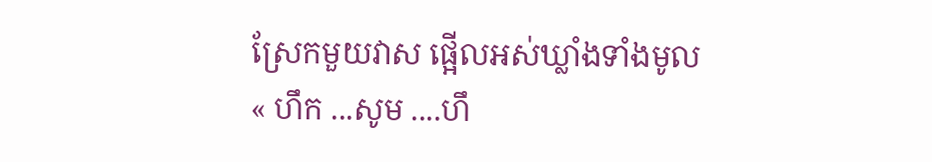ស្រែកមួយវាស ផ្អើលអស់ឃ្លាំងទាំងមូល
« ហឹក ...សូម ....ហឹ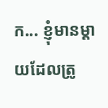ក... ខ្ញុំមានម្តាយដែលត្រូ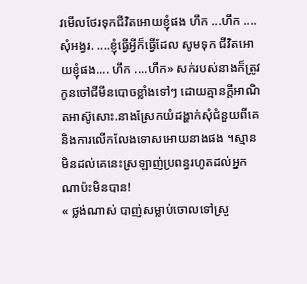វមើលថែរទុកជីវិតអោយខ្ញុំផង ហឹក ...ហឹក ....សុំអង្វរ. ....ខ្ញុំធ្វើអ្វីក៏ធ្វើដែល សូមទុក ជីវិតអោយខ្ញុំផង.... ហឹក ....ហឹក» សក់របស់នាងក៏ត្រូវកូនចៅជីមីនបោចខ្លាំងទៅៗ ដោយគ្មានក្តីអាណិតអាស៊ូសោះ.នាងស្រែកយំដង្ហាក់សុំជំនួយពីគេនិងការលើកលែងទោសអោយនាងផង ។ស្មានមិនដល់គេនេះស្រឡាញ់ប្រពន្ធរហូតដល់អ្នកណាប៉ះមិនបាន!
« ថ្លង់ណាស់ បាញ់សម្លាប់ចោលទៅស្រួ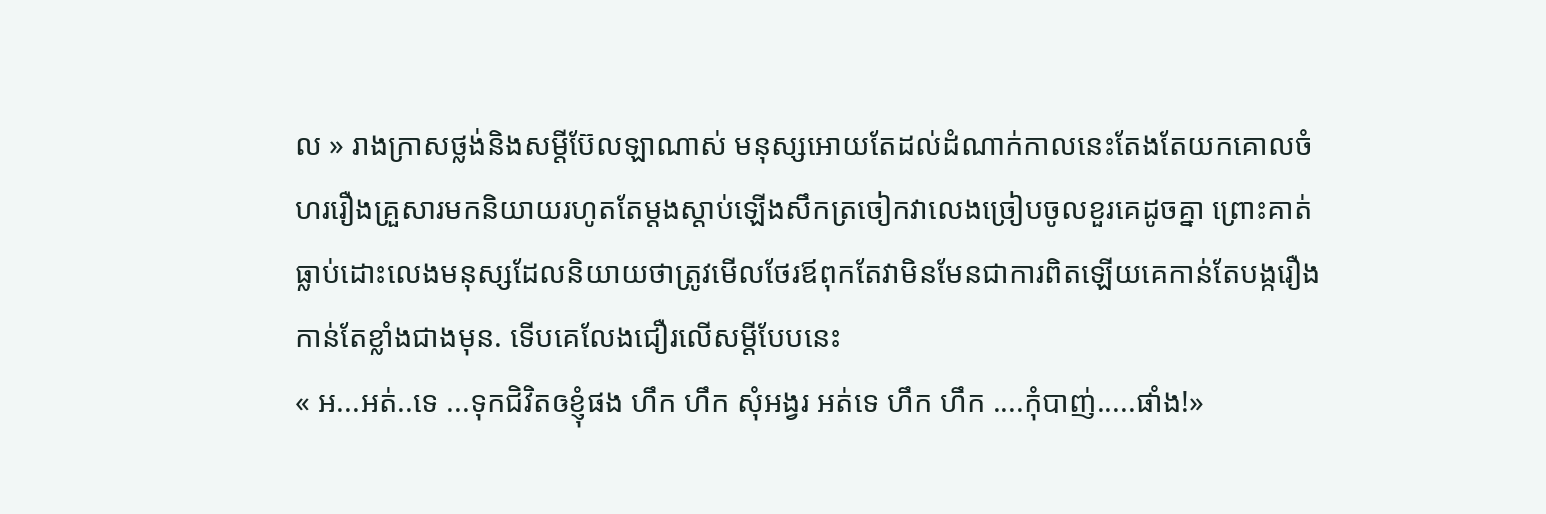ល » រាងក្រាសថ្លង់និងសម្តីប៊ែលឡាណាស់ មនុស្សអោយតែដល់ដំណាក់កាលនេះតែងតែយកគោលចំហររឿងគ្រួសារមកនិយាយរហូតតែម្តងស្តាប់ឡើងសឹកត្រចៀកវាលេងច្រៀបចូលខួរគេដូចគ្នា ព្រោះគាត់ធ្លាប់ដោះលេងមនុស្សដែលនិយាយថាត្រូវមើលថែរឪពុកតែវាមិនមែនជាការពិតឡើយគេកាន់តែបង្ករឿងកាន់តែខ្លាំងជាងមុន. ទើបគេលែងជឿរលើសម្តីបែបនេះ
« អ...អត់..ទេ ...ទុកជិវិតឲខ្ញុំផង ហឹក ហឹក សុំអង្វរ អត់ទេ ហឹក ហឹក ....កុំបាញ់.....ផាំង!»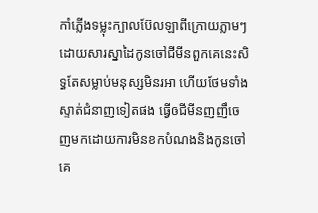កាំភ្លើងទម្លុះក្បាលប៊ែលឡាពីក្រោយភ្លាមៗដោយសារស្នាដៃកូនចៅជីមីនពួកគេនេះសិទ្ធតែសម្លាប់មនុស្សមិនរអា ហើយថែមទាំងស្ទាត់ជំនាញទៀតផង ធ្វើឲជីមីនញញឹចេញមកដោយការមិនខកបំណងនិងកូនចៅគេ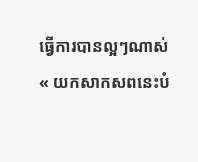ធ្វើការបានល្អៗណាស់
« យកសាកសពនេះបំ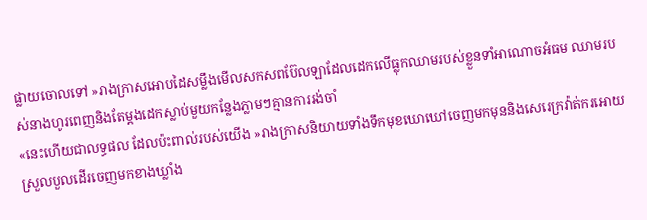ផ្លាយចោលទៅ »រាងក្រាសអោបដៃសម្លឹងមើលសកសពប៊ែលឡាដែលដេកលើធ្លុកឈាមរបស់ខ្លួនទាំអាណោចអំធម ឈាមរបស់នាងហូរពេញនិងតែម្តងដេកស្លាប់មួយកន្លែងភ្លាមៗគ្មានការរង់ចាំ
«នេះហើយជាលទ្ធផល ដែលប៉ះពាល់របស់យើង »រាងក្រាសនិយាយទាំងទឹកមុខឃោឃៅចេញមកមុននិងសេរេក្រវ៉ាត់ករអោយស្រួលបួលដើរចេញមកខាងឃ្លាំង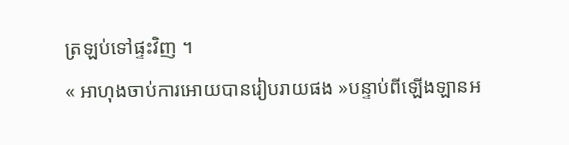ត្រឡប់ទៅផ្ទះវិញ ។
« អាហុងចាប់ការអោយបានរៀបរាយផង »បន្ទាប់ពីឡើងឡានអ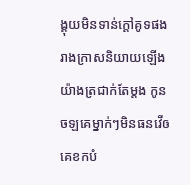ង្គុយមិនទាន់ក្តៅគូទផងរាងក្រាសនិយាយឡើង យ៉ាងត្រជាក់តែម្តង កូនចឡគេម្នាក់ៗមិនធនវើឲគេខកបំ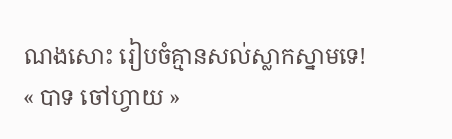ណងសោះ រៀបចំគ្មានសល់ស្លាកស្នាមទេ!
« បាទ ចៅហ្វាយ »